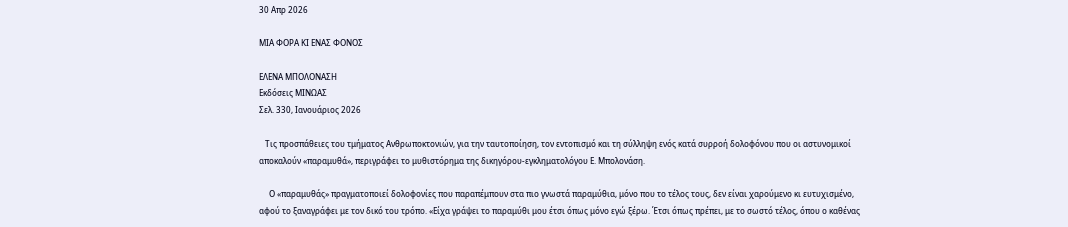30 Απρ 2026

ΜΙΑ ΦΟΡΑ ΚΙ ΕΝΑΣ ΦΟΝΟΣ

ΕΛΕΝΑ ΜΠΟΛΟΝΑΣΗ
Εκδόσεις ΜΙΝΩΑΣ
Σελ. 330, Ιανουάριος 2026

   Τις προσπάθειες του τμήματος Ανθρωποκτονιών, για την ταυτοποίηση, τον εντοπισμό και τη σύλληψη ενός κατά συρροή δολοφόνου που οι αστυνομικοί αποκαλούν «παραμυθά», περιγράφει το μυθιστόρημα της δικηγόρου-εγκληματολόγου Ε. Μπολονάση.

     Ο «παραμυθάς» πραγματοποιεί δολοφονίες που παραπέμπουν στα πιο γνωστά παραμύθια, μόνο που το τέλος τους, δεν είναι χαρούμενο κι ευτυχισμένο, αφού το ξαναγράφει με τον δικό του τρόπο. «Είχα γράψει το παραμύθι μου έτσι όπως μόνο εγώ ξέρω. Έτσι όπως πρέπει, με το σωστό τέλος, όπου ο καθένας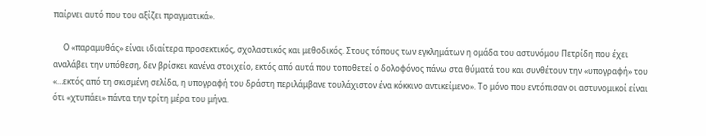παίρνει αυτό που του αξίζει πραγματικά».

     Ο «παραμυθάς» είναι ιδιαίτερα προσεκτικός, σχολαστικός και μεθοδικός. Στους τόπους των εγκλημάτων η ομάδα του αστυνόμου Πετρίδη που έχει αναλάβει την υπόθεση, δεν βρίσκει κανένα στοιχείο, εκτός από αυτά που τοποθετεί ο δολοφόνος πάνω στα θύματά του και συνθέτουν την «υπογραφή» του «…εκτός από τη σκισμένη σελίδα, η υπογραφή του δράστη περιλάμβανε τουλάχιστον ένα κόκκινο αντικείμενο». Το μόνο που εντόπισαν οι αστυνομικοί είναι ότι «χτυπάει» πάντα την τρίτη μέρα του μήνα.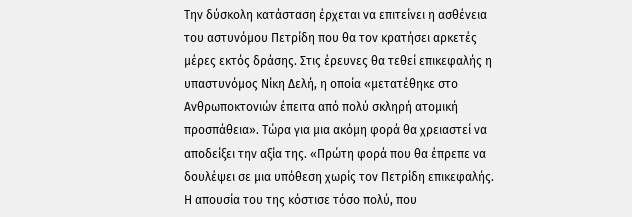Την δύσκολη κατάσταση έρχεται να επιτείνει η ασθένεια του αστυνόμου Πετρίδη που θα τον κρατήσει αρκετές μέρες εκτός δράσης. Στις έρευνες θα τεθεί επικεφαλής η υπαστυνόμος Νίκη Δελή, η οποία «μετατέθηκε στο Ανθρωποκτονιών έπειτα από πολύ σκληρή ατομική προσπάθεια». Τώρα για μια ακόμη φορά θα χρειαστεί να αποδείξει την αξία της. «Πρώτη φορά που θα έπρεπε να δουλέψει σε μια υπόθεση χωρίς τον Πετρίδη επικεφαλής. Η απουσία του της κόστισε τόσο πολύ, που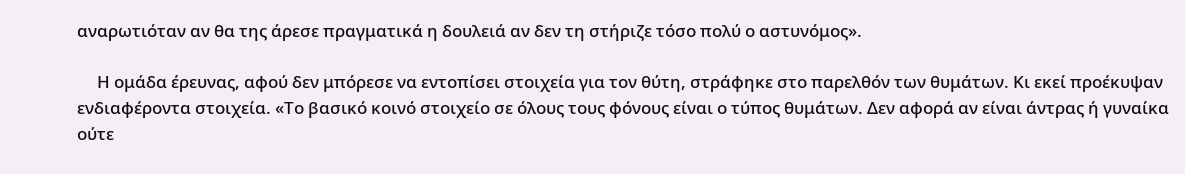αναρωτιόταν αν θα της άρεσε πραγματικά η δουλειά αν δεν τη στήριζε τόσο πολύ ο αστυνόμος».

     Η ομάδα έρευνας, αφού δεν μπόρεσε να εντοπίσει στοιχεία για τον θύτη, στράφηκε στο παρελθόν των θυμάτων. Κι εκεί προέκυψαν ενδιαφέροντα στοιχεία. «Το βασικό κοινό στοιχείο σε όλους τους φόνους είναι ο τύπος θυμάτων. Δεν αφορά αν είναι άντρας ή γυναίκα ούτε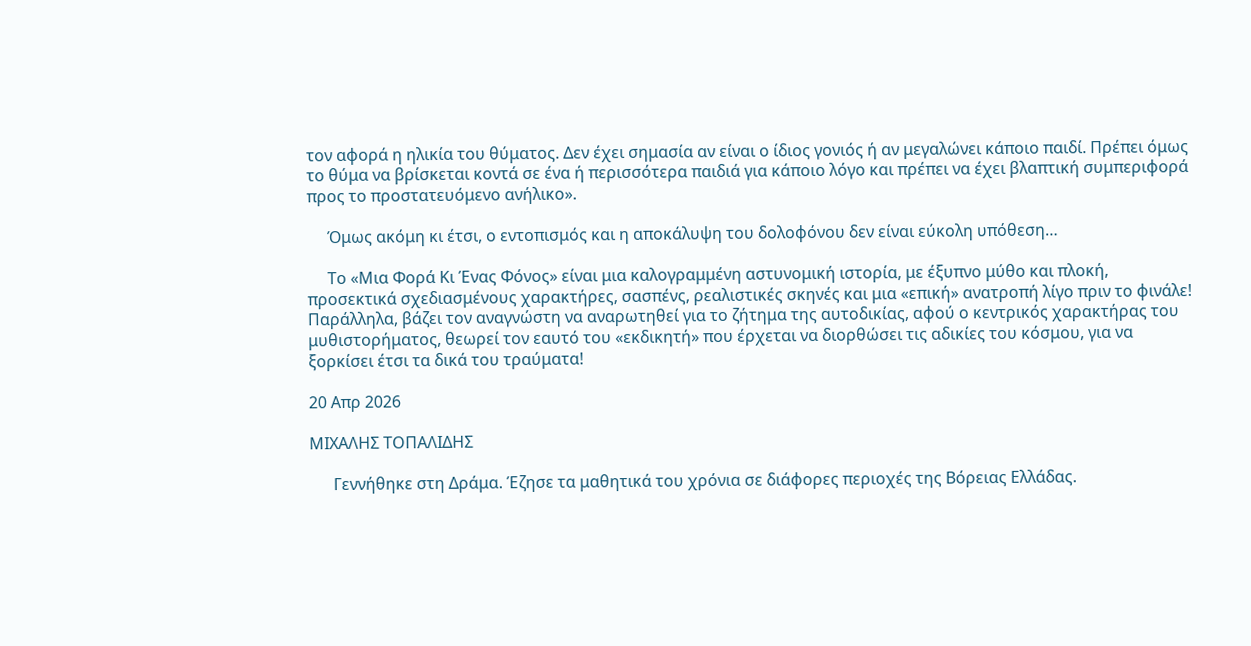τον αφορά η ηλικία του θύματος. Δεν έχει σημασία αν είναι ο ίδιος γονιός ή αν μεγαλώνει κάποιο παιδί. Πρέπει όμως το θύμα να βρίσκεται κοντά σε ένα ή περισσότερα παιδιά για κάποιο λόγο και πρέπει να έχει βλαπτική συμπεριφορά προς το προστατευόμενο ανήλικο».

     Όμως ακόμη κι έτσι, ο εντοπισμός και η αποκάλυψη του δολοφόνου δεν είναι εύκολη υπόθεση…

     Το «Μια Φορά Κι Ένας Φόνος» είναι μια καλογραμμένη αστυνομική ιστορία, με έξυπνο μύθο και πλοκή, προσεκτικά σχεδιασμένους χαρακτήρες, σασπένς, ρεαλιστικές σκηνές και μια «επική» ανατροπή λίγο πριν το φινάλε! Παράλληλα, βάζει τον αναγνώστη να αναρωτηθεί για το ζήτημα της αυτοδικίας, αφού ο κεντρικός χαρακτήρας του μυθιστορήματος, θεωρεί τον εαυτό του «εκδικητή» που έρχεται να διορθώσει τις αδικίες του κόσμου, για να ξορκίσει έτσι τα δικά του τραύματα!

20 Απρ 2026

ΜΙΧΑΛΗΣ ΤΟΠΑΛΙΔΗΣ

      Γεννήθηκε στη Δράμα. Έζησε τα μαθητικά του χρόνια σε διάφορες περιοχές της Βόρειας Ελλάδας.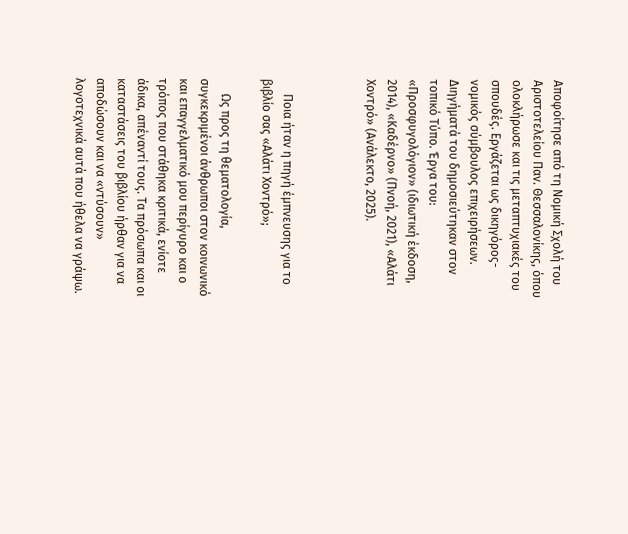Αποφοίτησε από τη Νομική Σχολή του Αριστοτελείου Παν. Θεσσαλονίκης, όπου ολοκλήρωσε και τις μεταπτυχιακές του σπουδές. Εργάζεται ως δικηγόρος-νομικός σύμβουλος επιχειρήσεων. Διηγήματά του δημοσιεύτηκαν στον τοπικό Τύπο. Έργα του: «Προσφυγολόγιον» (ιδιωτική έκδοση, 2014), «Καδέρνο» (Πνοή, 2021), «Αλάτι Χοντρό» (Ανάλεκτο, 2025).



     Ποια ήταν η πηγή έμπνευσης για το βιβλίο σας «Αλάτι Χοντρό»;

     Ως προς τη θεματολογία, συγκεκριμένοι άνθρωποι στον κοινωνικό και επαγγελματικό μου περίγυρο και ο τρόπος που στάθηκα κριτικά, ενίοτε άδικα, απέναντί τους. Τα πρόσωπα και οι καταστάσεις του βιβλίου ήρθαν για να αποδώσουν και να «ντύσουν» λογοτεχνικά αυτά που ήθελα να γράψω.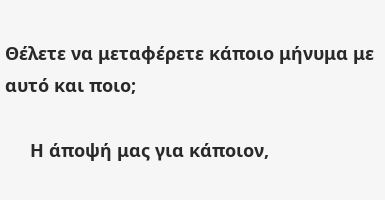Θέλετε να μεταφέρετε κάποιο μήνυμα με αυτό και ποιο;

     Η άποψή μας για κάποιον,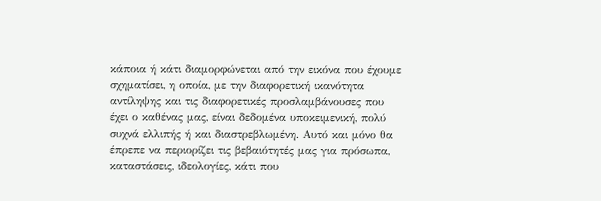κάποια ή κάτι διαμορφώνεται από την εικόνα που έχουμε σχηματίσει, η οποία, με την διαφορετική ικανότητα αντίληψης και τις διαφορετικές προσλαμβάνουσες που έχει ο καθένας μας, είναι δεδομένα υποκειμενική, πολύ συχνά ελλιπής ή και διαστρεβλωμένη. Αυτό και μόνο θα έπρεπε να περιορίζει τις βεβαιότητές μας για πρόσωπα, καταστάσεις, ιδεολογίες, κάτι που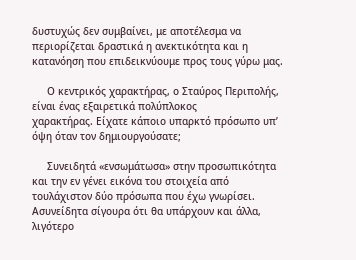δυστυχώς δεν συμβαίνει, με αποτέλεσμα να περιορίζεται δραστικά η ανεκτικότητα και η κατανόηση που επιδεικνύουμε προς τους γύρω μας.

     Ο κεντρικός χαρακτήρας, ο Σταύρος Περιπολής, είναι ένας εξαιρετικά πολύπλοκος
χαρακτήρας. Είχατε κάποιο υπαρκτό πρόσωπο υπ’ όψη όταν τον δημιουργούσατε;

     Συνειδητά «ενσωμάτωσα» στην προσωπικότητα και την εν γένει εικόνα του στοιχεία από τουλάχιστον δύο πρόσωπα που έχω γνωρίσει. Ασυνείδητα σίγουρα ότι θα υπάρχουν και άλλα, λιγότερο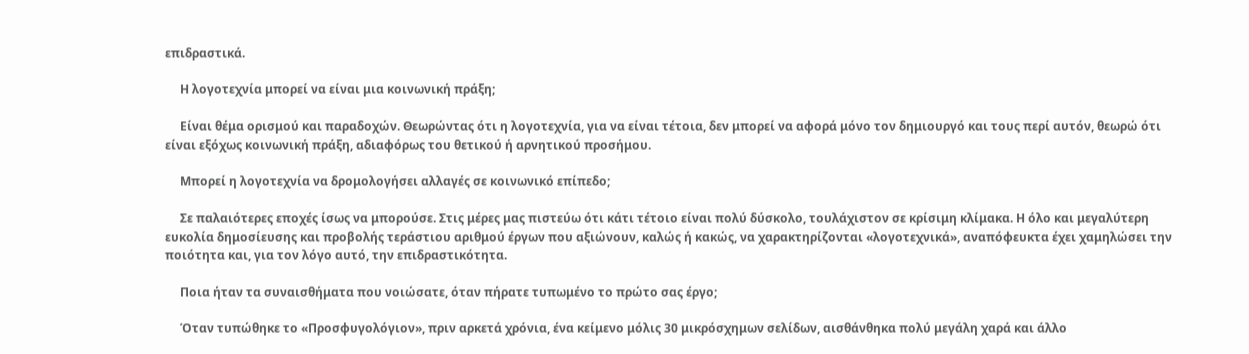επιδραστικά.

     Η λογοτεχνία μπορεί να είναι μια κοινωνική πράξη;

     Είναι θέμα ορισμού και παραδοχών. Θεωρώντας ότι η λογοτεχνία, για να είναι τέτοια, δεν μπορεί να αφορά μόνο τον δημιουργό και τους περί αυτόν, θεωρώ ότι είναι εξόχως κοινωνική πράξη, αδιαφόρως του θετικού ή αρνητικού προσήμου.

     Μπορεί η λογοτεχνία να δρομολογήσει αλλαγές σε κοινωνικό επίπεδο;

     Σε παλαιότερες εποχές ίσως να μπορούσε. Στις μέρες μας πιστεύω ότι κάτι τέτοιο είναι πολύ δύσκολο, τουλάχιστον σε κρίσιμη κλίμακα. Η όλο και μεγαλύτερη ευκολία δημοσίευσης και προβολής τεράστιου αριθμού έργων που αξιώνουν, καλώς ή κακώς, να χαρακτηρίζονται «λογοτεχνικά», αναπόφευκτα έχει χαμηλώσει την ποιότητα και, για τον λόγο αυτό, την επιδραστικότητα.

     Ποια ήταν τα συναισθήματα που νοιώσατε, όταν πήρατε τυπωμένο το πρώτο σας έργο;

     Όταν τυπώθηκε το «Προσφυγολόγιον», πριν αρκετά χρόνια, ένα κείμενο μόλις 30 μικρόσχημων σελίδων, αισθάνθηκα πολύ μεγάλη χαρά και άλλο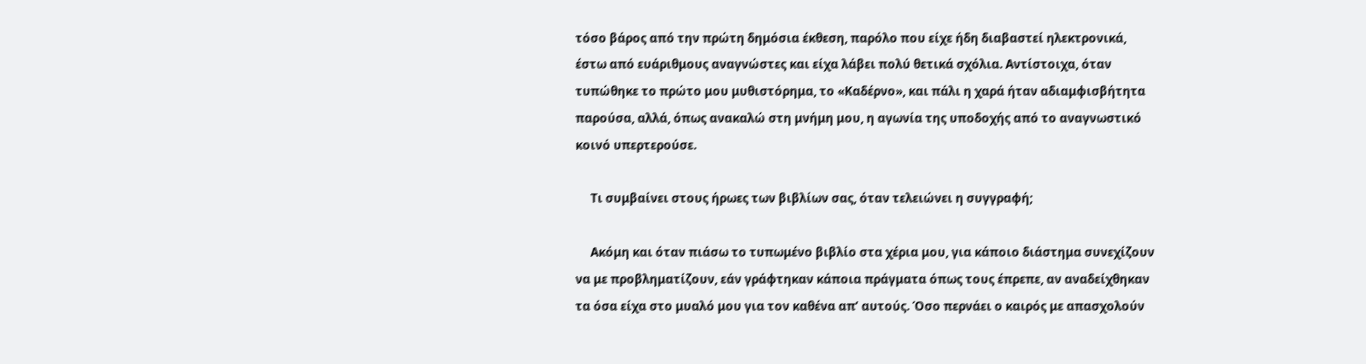τόσο βάρος από την πρώτη δημόσια έκθεση, παρόλο που είχε ήδη διαβαστεί ηλεκτρονικά, έστω από ευάριθμους αναγνώστες και είχα λάβει πολύ θετικά σχόλια. Αντίστοιχα, όταν τυπώθηκε το πρώτο μου μυθιστόρημα, το «Καδέρνο», και πάλι η χαρά ήταν αδιαμφισβήτητα παρούσα, αλλά, όπως ανακαλώ στη μνήμη μου, η αγωνία της υποδοχής από το αναγνωστικό κοινό υπερτερούσε.

     Τι συμβαίνει στους ήρωες των βιβλίων σας, όταν τελειώνει η συγγραφή;

     Ακόμη και όταν πιάσω το τυπωμένο βιβλίο στα χέρια μου, για κάποιο διάστημα συνεχίζουν να με προβληματίζουν, εάν γράφτηκαν κάποια πράγματα όπως τους έπρεπε, αν αναδείχθηκαν τα όσα είχα στο μυαλό μου για τον καθένα απ’ αυτούς. Όσο περνάει ο καιρός με απασχολούν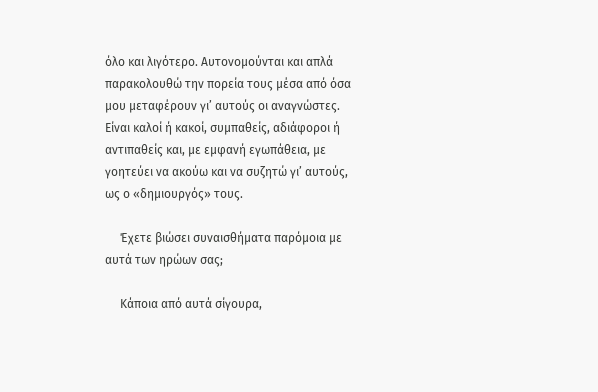όλο και λιγότερο. Αυτονομούνται και απλά παρακολουθώ την πορεία τους μέσα από όσα μου μεταφέρουν γι’ αυτούς οι αναγνώστες. Είναι καλοί ή κακοί, συμπαθείς, αδιάφοροι ή αντιπαθείς και, με εμφανή εγωπάθεια, με γοητεύει να ακούω και να συζητώ γι’ αυτούς, ως ο «δημιουργός» τους.

     Έχετε βιώσει συναισθήματα παρόμοια με αυτά των ηρώων σας;

     Κάποια από αυτά σίγουρα,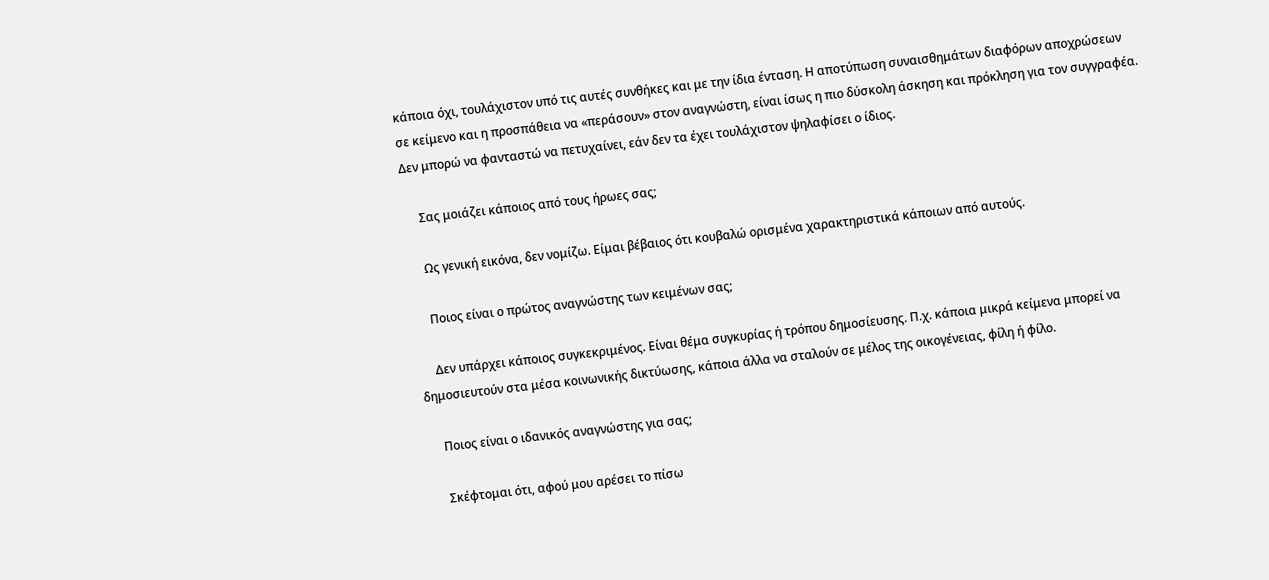κάποια όχι, τουλάχιστον υπό τις αυτές συνθήκες και με την ίδια ένταση. Η αποτύπωση συναισθημάτων διαφόρων αποχρώσεων σε κείμενο και η προσπάθεια να «περάσουν» στον αναγνώστη, είναι ίσως η πιο δύσκολη άσκηση και πρόκληση για τον συγγραφέα. Δεν μπορώ να φανταστώ να πετυχαίνει, εάν δεν τα έχει τουλάχιστον ψηλαφίσει ο ίδιος.

     Σας μοιάζει κάποιος από τους ήρωες σας;

     Ως γενική εικόνα, δεν νομίζω. Είμαι βέβαιος ότι κουβαλώ ορισμένα χαρακτηριστικά κάποιων από αυτούς.

     Ποιος είναι ο πρώτος αναγνώστης των κειμένων σας;

     Δεν υπάρχει κάποιος συγκεκριμένος. Είναι θέμα συγκυρίας ή τρόπου δημοσίευσης. Π.χ. κάποια μικρά κείμενα μπορεί να δημοσιευτούν στα μέσα κοινωνικής δικτύωσης, κάποια άλλα να σταλούν σε μέλος της οικογένειας, φίλη ή φίλο.

     Ποιος είναι ο ιδανικός αναγνώστης για σας;

     Σκέφτομαι ότι, αφού μου αρέσει το πίσω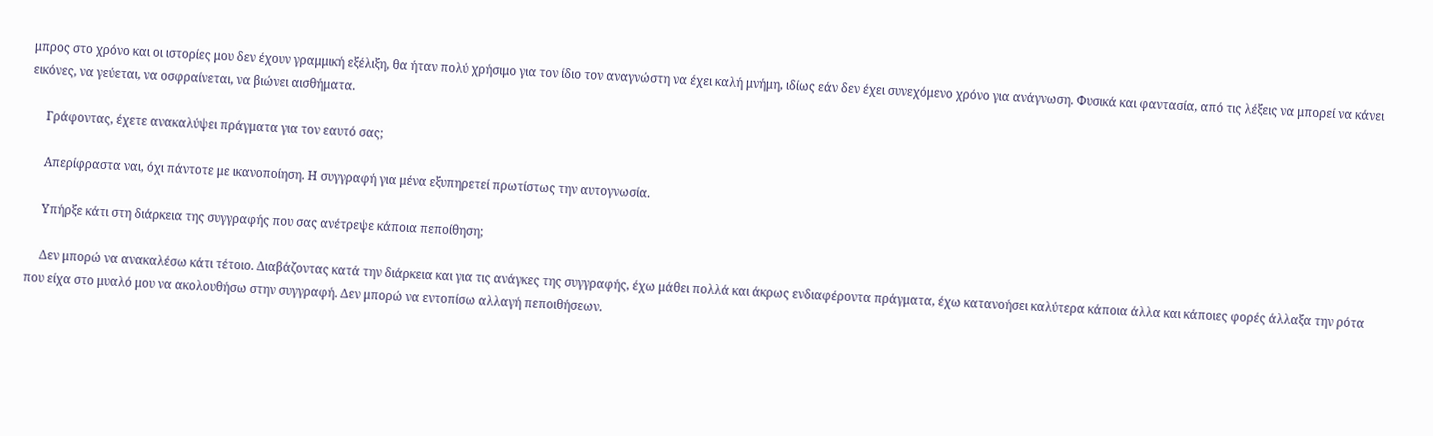μπρος στο χρόνο και οι ιστορίες μου δεν έχουν γραμμική εξέλιξη, θα ήταν πολύ χρήσιμο για τον ίδιο τον αναγνώστη να έχει καλή μνήμη, ιδίως εάν δεν έχει συνεχόμενο χρόνο για ανάγνωση. Φυσικά και φαντασία, από τις λέξεις να μπορεί να κάνει εικόνες, να γεύεται, να οσφραίνεται, να βιώνει αισθήματα.

     Γράφοντας, έχετε ανακαλύψει πράγματα για τον εαυτό σας;

     Απερίφραστα ναι, όχι πάντοτε με ικανοποίηση. Η συγγραφή για μένα εξυπηρετεί πρωτίστως την αυτογνωσία.

     Υπήρξε κάτι στη διάρκεια της συγγραφής που σας ανέτρεψε κάποια πεποίθηση;

     Δεν μπορώ να ανακαλέσω κάτι τέτοιο. Διαβάζοντας κατά την διάρκεια και για τις ανάγκες της συγγραφής, έχω μάθει πολλά και άκρως ενδιαφέροντα πράγματα, έχω κατανοήσει καλύτερα κάποια άλλα και κάποιες φορές άλλαξα την ρότα που είχα στο μυαλό μου να ακολουθήσω στην συγγραφή. Δεν μπορώ να εντοπίσω αλλαγή πεποιθήσεων.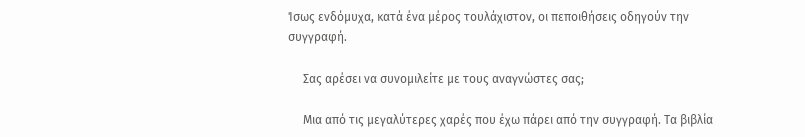Ίσως ενδόμυχα, κατά ένα μέρος τουλάχιστον, οι πεποιθήσεις οδηγούν την συγγραφή.

     Σας αρέσει να συνομιλείτε με τους αναγνώστες σας;

     Μια από τις μεγαλύτερες χαρές που έχω πάρει από την συγγραφή. Τα βιβλία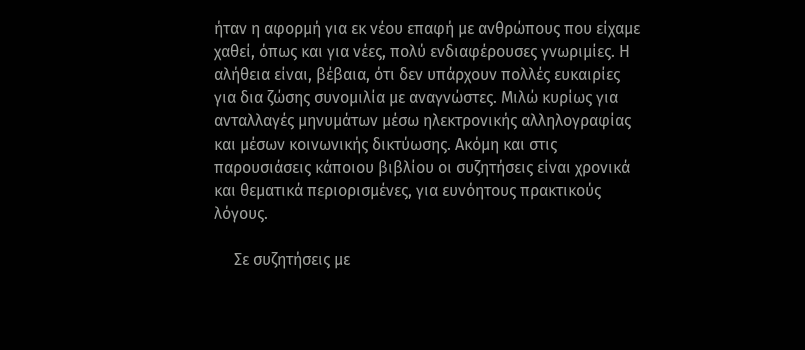ήταν η αφορμή για εκ νέου επαφή με ανθρώπους που είχαμε χαθεί, όπως και για νέες, πολύ ενδιαφέρουσες γνωριμίες. Η αλήθεια είναι, βέβαια, ότι δεν υπάρχουν πολλές ευκαιρίες για δια ζώσης συνομιλία με αναγνώστες. Μιλώ κυρίως για ανταλλαγές μηνυμάτων μέσω ηλεκτρονικής αλληλογραφίας και μέσων κοινωνικής δικτύωσης. Ακόμη και στις παρουσιάσεις κάποιου βιβλίου οι συζητήσεις είναι χρονικά και θεματικά περιορισμένες, για ευνόητους πρακτικούς λόγους.

     Σε συζητήσεις με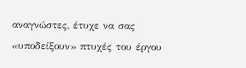αναγνώστες, έτυχε να σας «υποδείξουν» πτυχές του έργου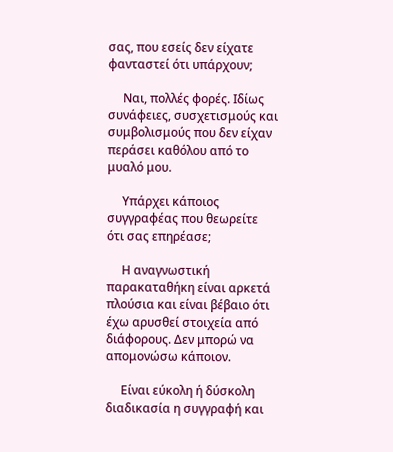σας, που εσείς δεν είχατε φανταστεί ότι υπάρχουν;

     Ναι, πολλές φορές. Ιδίως συνάφειες, συσχετισμούς και συμβολισμούς που δεν είχαν περάσει καθόλου από το μυαλό μου.

     Υπάρχει κάποιος συγγραφέας που θεωρείτε ότι σας επηρέασε;

     Η αναγνωστική παρακαταθήκη είναι αρκετά πλούσια και είναι βέβαιο ότι έχω αρυσθεί στοιχεία από διάφορους. Δεν μπορώ να απομονώσω κάποιον.

     Είναι εύκολη ή δύσκολη διαδικασία η συγγραφή και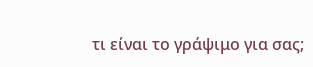τι είναι το γράψιμο για σας;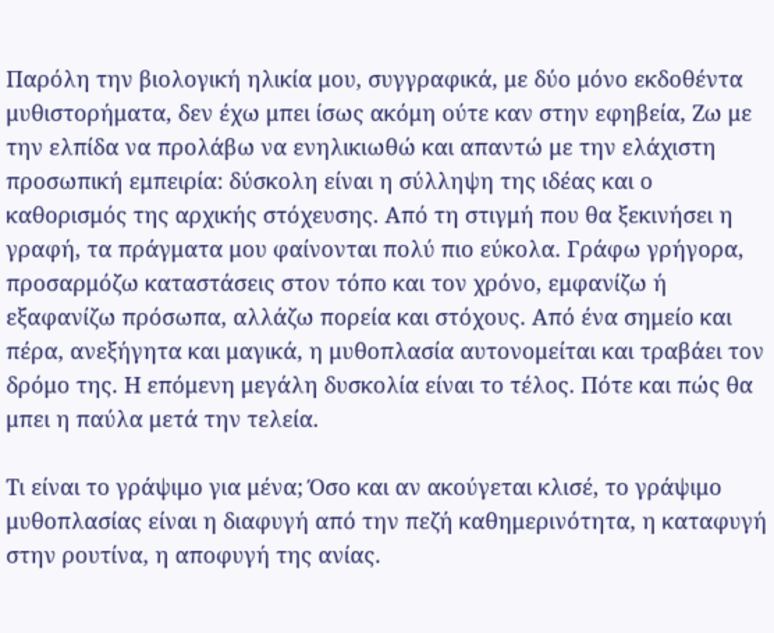Παρόλη την βιολογική ηλικία μου, συγγραφικά, με δύο μόνο εκδοθέντα μυθιστορήματα, δεν έχω μπει ίσως ακόμη ούτε καν στην εφηβεία, Ζω με την ελπίδα να προλάβω να ενηλικιωθώ και απαντώ με την ελάχιστη προσωπική εμπειρία: δύσκολη είναι η σύλληψη της ιδέας και ο καθορισμός της αρχικής στόχευσης. Από τη στιγμή που θα ξεκινήσει η γραφή, τα πράγματα μου φαίνονται πολύ πιο εύκολα. Γράφω γρήγορα, προσαρμόζω καταστάσεις στον τόπο και τον χρόνο, εμφανίζω ή εξαφανίζω πρόσωπα, αλλάζω πορεία και στόχους. Από ένα σημείο και πέρα, ανεξήγητα και μαγικά, η μυθοπλασία αυτονομείται και τραβάει τον δρόμο της. Η επόμενη μεγάλη δυσκολία είναι το τέλος. Πότε και πώς θα μπει η παύλα μετά την τελεία.

Τι είναι το γράψιμο για μένα; Όσο και αν ακούγεται κλισέ, το γράψιμο μυθοπλασίας είναι η διαφυγή από την πεζή καθημερινότητα, η καταφυγή στην ρουτίνα, η αποφυγή της ανίας.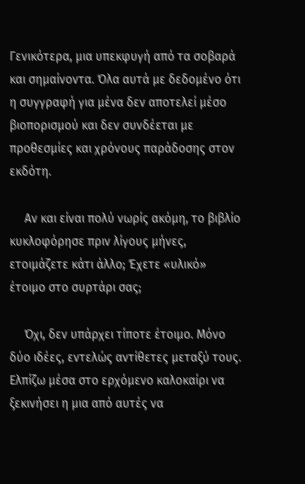Γενικότερα, μια υπεκφυγή από τα σοβαρά και σημαίνοντα. Όλα αυτά με δεδομένο ότι η συγγραφή για μένα δεν αποτελεί μέσο βιοπορισμού και δεν συνδέεται με προθεσμίες και χρόνους παράδοσης στον εκδότη.

     Αν και είναι πολύ νωρίς ακόμη, το βιβλίο κυκλοφόρησε πριν λίγους μήνες, ετοιμάζετε κάτι άλλο; Έχετε «υλικό» έτοιμο στο συρτάρι σας;

     Όχι, δεν υπάρχει τίποτε έτοιμο. Μόνο δύο ιδέες, εντελώς αντίθετες μεταξύ τους. Ελπίζω μέσα στο ερχόμενο καλοκαίρι να ξεκινήσει η μια από αυτές να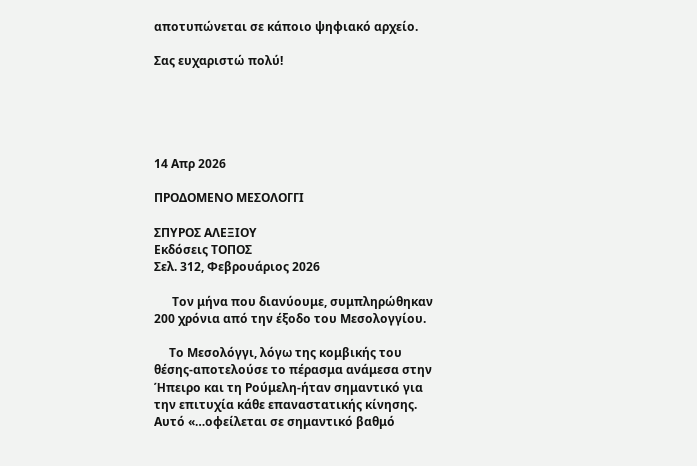αποτυπώνεται σε κάποιο ψηφιακό αρχείο.

Σας ευχαριστώ πολύ!





14 Απρ 2026

ΠΡΟΔΟΜΕΝΟ ΜΕΣΟΛΟΓΓΙ

ΣΠΥΡΟΣ ΑΛΕΞΙΟΥ
Εκδόσεις ΤΟΠΟΣ
Σελ. 312, Φεβρουάριος 2026

      Τον μήνα που διανύουμε, συμπληρώθηκαν 200 χρόνια από την έξοδο του Μεσολογγίου.

     Το Μεσολόγγι, λόγω της κομβικής του θέσης-αποτελούσε το πέρασμα ανάμεσα στην Ήπειρο και τη Ρούμελη-ήταν σημαντικό για την επιτυχία κάθε επαναστατικής κίνησης. Αυτό «…οφείλεται σε σημαντικό βαθμό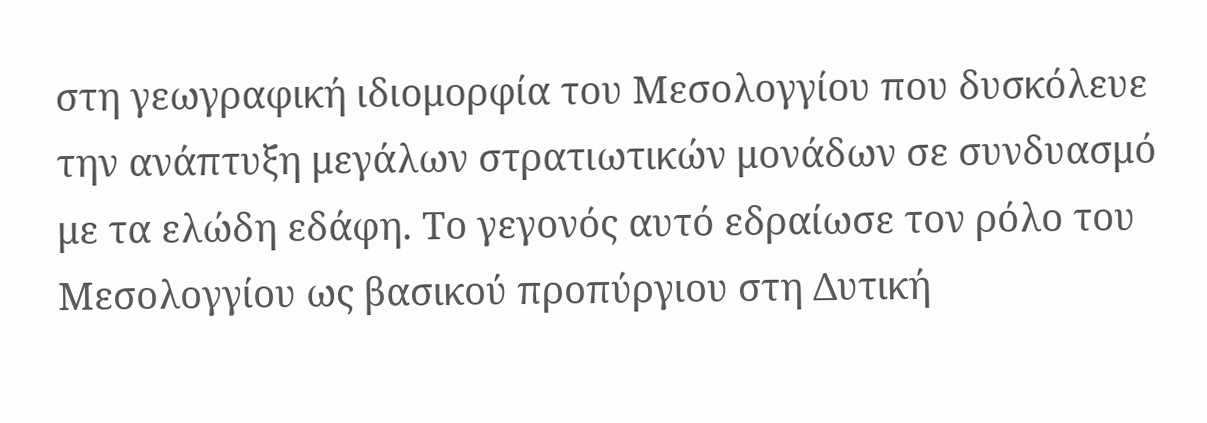στη γεωγραφική ιδιομορφία του Μεσολογγίου που δυσκόλευε την ανάπτυξη μεγάλων στρατιωτικών μονάδων σε συνδυασμό με τα ελώδη εδάφη. Το γεγονός αυτό εδραίωσε τον ρόλο του Μεσολογγίου ως βασικού προπύργιου στη Δυτική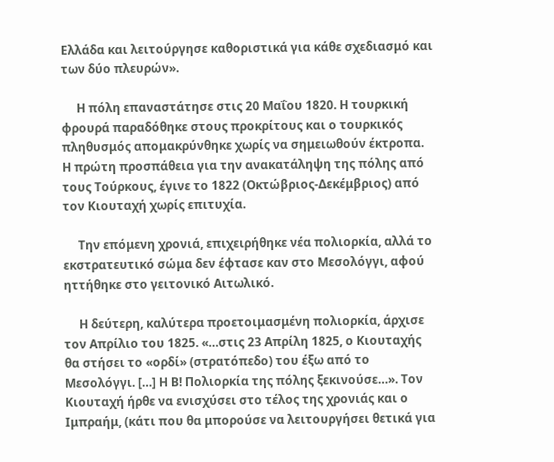Ελλάδα και λειτούργησε καθοριστικά για κάθε σχεδιασμό και των δύο πλευρών».

     Η πόλη επαναστάτησε στις 20 Μαΐου 1820. Η τουρκική φρουρά παραδόθηκε στους προκρίτους και ο τουρκικός πληθυσμός απομακρύνθηκε χωρίς να σημειωθούν έκτροπα. Η πρώτη προσπάθεια για την ανακατάληψη της πόλης από τους Τούρκους, έγινε το 1822 (Οκτώβριος-Δεκέμβριος) από τον Κιουταχή χωρίς επιτυχία.

     Την επόμενη χρονιά, επιχειρήθηκε νέα πολιορκία, αλλά το εκστρατευτικό σώμα δεν έφτασε καν στο Μεσολόγγι, αφού ηττήθηκε στο γειτονικό Αιτωλικό.

     Η δεύτερη, καλύτερα προετοιμασμένη πολιορκία, άρχισε τον Απρίλιο του 1825. «…στις 23 Απρίλη 1825, ο Κιουταχής θα στήσει το «ορδί» (στρατόπεδο) του έξω από το Μεσολόγγι. […] Η Β! Πολιορκία της πόλης ξεκινούσε…». Τον Κιουταχή ήρθε να ενισχύσει στο τέλος της χρονιάς και ο Ιμπραήμ, (κάτι που θα μπορούσε να λειτουργήσει θετικά για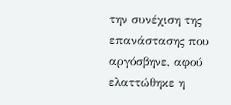την συνέχιση της
επανάστασης που αργόσβηνε, αφού ελαττώθηκε η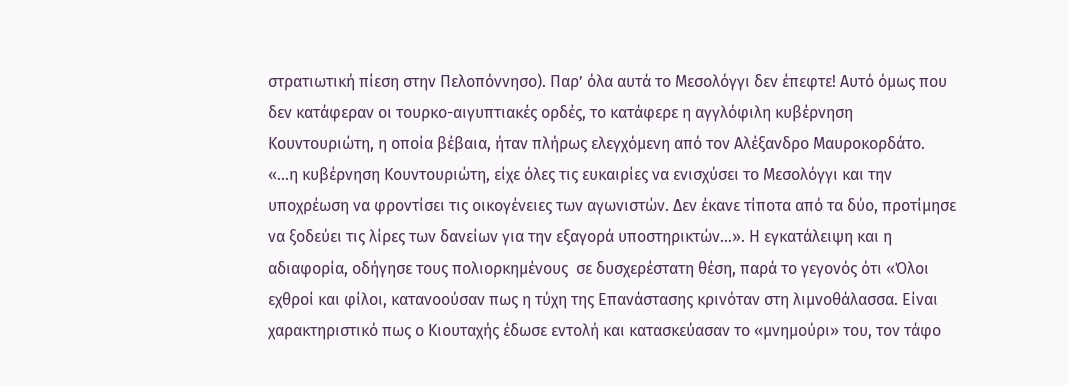στρατιωτική πίεση στην Πελοπόννησο). Παρ’ όλα αυτά το Μεσολόγγι δεν έπεφτε! Αυτό όμως που δεν κατάφεραν οι τουρκο-αιγυπτιακές ορδές, το κατάφερε η αγγλόφιλη κυβέρνηση Κουντουριώτη, η οποία βέβαια, ήταν πλήρως ελεγχόμενη από τον Αλέξανδρο Μαυροκορδάτο. «…η κυβέρνηση Κουντουριώτη, είχε όλες τις ευκαιρίες να ενισχύσει το Μεσολόγγι και την υποχρέωση να φροντίσει τις οικογένειες των αγωνιστών. Δεν έκανε τίποτα από τα δύο, προτίμησε να ξοδεύει τις λίρες των δανείων για την εξαγορά υποστηρικτών…». Η εγκατάλειψη και η αδιαφορία, οδήγησε τους πολιορκημένους  σε δυσχερέστατη θέση, παρά το γεγονός ότι «Όλοι εχθροί και φίλοι, κατανοούσαν πως η τύχη της Επανάστασης κρινόταν στη λιμνοθάλασσα. Είναι χαρακτηριστικό πως ο Κιουταχής έδωσε εντολή και κατασκεύασαν το «μνημούρι» του, τον τάφο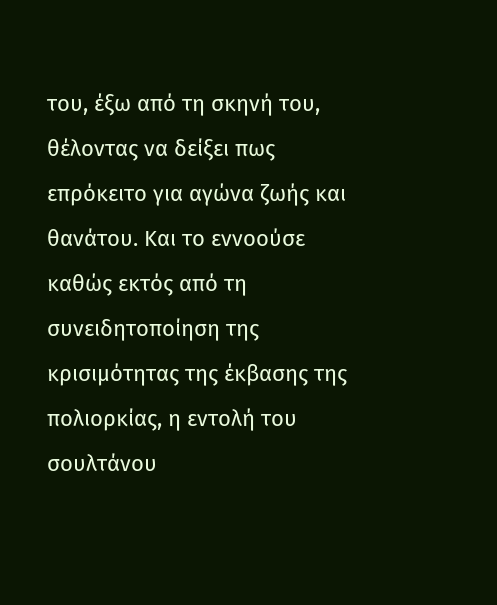του, έξω από τη σκηνή του, θέλοντας να δείξει πως επρόκειτο για αγώνα ζωής και θανάτου. Και το εννοούσε καθώς εκτός από τη συνειδητοποίηση της κρισιμότητας της έκβασης της πολιορκίας, η εντολή του σουλτάνου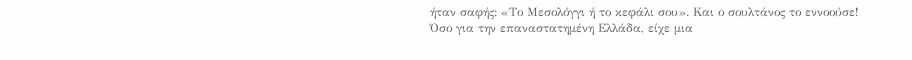ήταν σαφής: «Το Μεσολόγγι ή το κεφάλι σου». Και ο σουλτάνος το εννοούσε! Όσο για την επαναστατημένη Ελλάδα, είχε μια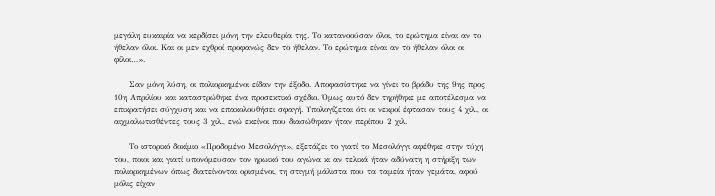μεγάλη ευκαιρία να κερδίσει μόνη την ελευθερία της. Το κατανοούσαν όλοι, το ερώτημα είναι αν το ήθελαν όλοι. Και οι μεν εχθροί προφανώς δεν το ήθελαν. Το ερώτημα είναι αν το ήθελαν όλοι οι φίλοι…».

     Σαν μόνη λύση, οι πολιορκημένοι είδαν την έξοδο. Αποφασίστηκε να γίνει το βράδυ της 9ης προς 10η Απριλίου και καταστρώθηκε ένα προσεκτικό σχέδιο. Όμως αυτό δεν τηρήθηκε με αποτέλεσμα να επικρατήσει σύγχυση και να επακολουθήσει σφαγή. Υπολογίζεται ότι οι νεκροί έφτασαν τους 4 χιλ., οι αιχμαλωτισθέντες τους 3 χιλ., ενώ εκείνοι που διασώθηκαν ήταν περίπου 2 χιλ.

     Το ιστορικό δοκίμιο «Προδομένο Μεσολόγγι», εξετάζει το γιατί το Μεσολόγγι αφέθηκε στην τύχη του, ποιοι και γιατί υπονόμευσαν τον ηρωικό του αγώνα κι αν τελικά ήταν αδύνατη η στήριξη των πολιορκημένων όπως διατείνονται ορισμένοι, τη στιγμή μάλιστα που τα ταμεία ήταν γεμάτα, αφού μόλις είχαν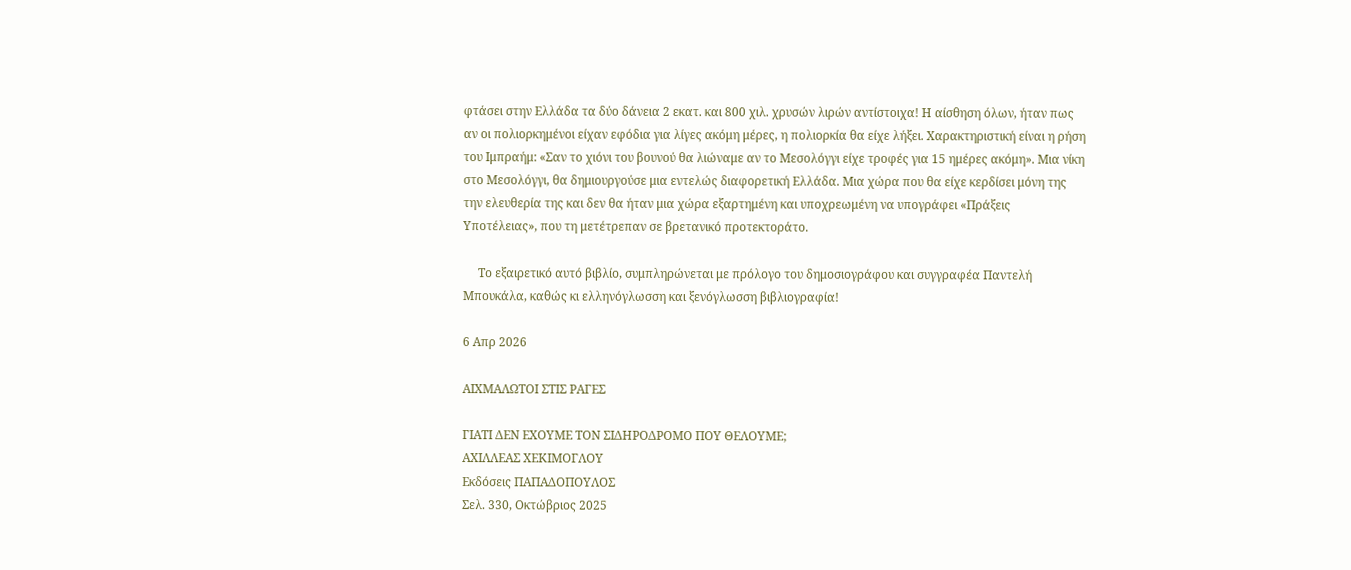φτάσει στην Ελλάδα τα δύο δάνεια 2 εκατ. και 800 χιλ. χρυσών λιρών αντίστοιχα! Η αίσθηση όλων, ήταν πως αν οι πολιορκημένοι είχαν εφόδια για λίγες ακόμη μέρες, η πολιορκία θα είχε λήξει. Χαρακτηριστική είναι η ρήση του Ιμπραήμ: «Σαν το χιόνι του βουνού θα λιώναμε αν το Μεσολόγγι είχε τροφές για 15 ημέρες ακόμη». Μια νίκη στο Μεσολόγγι, θα δημιουργούσε μια εντελώς διαφορετική Ελλάδα. Μια χώρα που θα είχε κερδίσει μόνη της την ελευθερία της και δεν θα ήταν μια χώρα εξαρτημένη και υποχρεωμένη να υπογράφει «Πράξεις Υποτέλειας», που τη μετέτρεπαν σε βρετανικό προτεκτοράτο.

     Το εξαιρετικό αυτό βιβλίο, συμπληρώνεται με πρόλογο του δημοσιογράφου και συγγραφέα Παντελή Μπουκάλα, καθώς κι ελληνόγλωσση και ξενόγλωσση βιβλιογραφία!

6 Απρ 2026

ΑΙΧΜΑΛΩΤΟΙ ΣΤΙΣ ΡΑΓΕΣ

ΓΙΑΤΙ ΔΕΝ ΕΧΟΥΜΕ ΤΟΝ ΣΙΔΗΡΟΔΡΟΜΟ ΠΟΥ ΘΕΛΟΥΜΕ;
ΑΧΙΛΛΕΑΣ ΧΕΚΙΜΟΓΛΟΥ
Εκδόσεις ΠΑΠΑΔΟΠΟΥΛΟΣ
Σελ. 330, Οκτώβριος 2025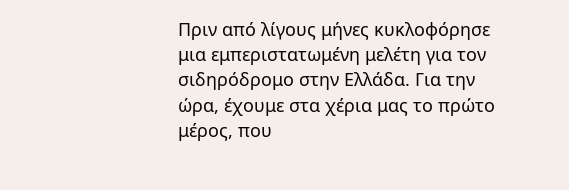Πριν από λίγους μήνες κυκλοφόρησε μια εμπεριστατωμένη μελέτη για τον σιδηρόδρομο στην Ελλάδα. Για την ώρα, έχουμε στα χέρια μας το πρώτο μέρος, που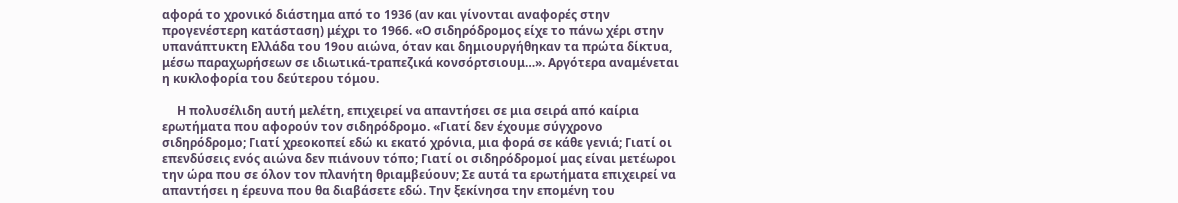αφορά το χρονικό διάστημα από το 1936 (αν και γίνονται αναφορές στην προγενέστερη κατάσταση) μέχρι το 1966. «Ο σιδηρόδρομος είχε το πάνω χέρι στην υπανάπτυκτη Ελλάδα του 19ου αιώνα, όταν και δημιουργήθηκαν τα πρώτα δίκτυα, μέσω παραχωρήσεων σε ιδιωτικά-τραπεζικά κονσόρτσιουμ…». Αργότερα αναμένεται η κυκλοφορία του δεύτερου τόμου.

     Η πολυσέλιδη αυτή μελέτη, επιχειρεί να απαντήσει σε μια σειρά από καίρια ερωτήματα που αφορούν τον σιδηρόδρομο. «Γιατί δεν έχουμε σύγχρονο σιδηρόδρομο; Γιατί χρεοκοπεί εδώ κι εκατό χρόνια, μια φορά σε κάθε γενιά; Γιατί οι επενδύσεις ενός αιώνα δεν πιάνουν τόπο; Γιατί οι σιδηρόδρομοί μας είναι μετέωροι την ώρα που σε όλον τον πλανήτη θριαμβεύουν; Σε αυτά τα ερωτήματα επιχειρεί να απαντήσει η έρευνα που θα διαβάσετε εδώ. Την ξεκίνησα την επομένη του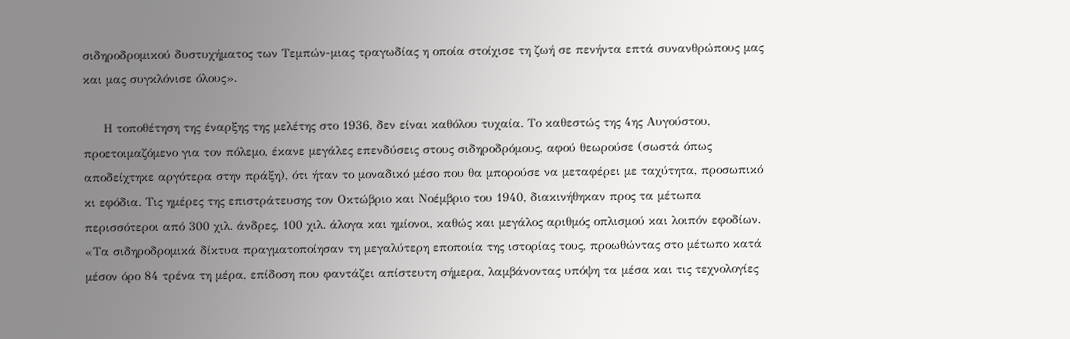σιδηροδρομικού δυστυχήματος των Τεμπών-μιας τραγωδίας η οποία στοίχισε τη ζωή σε πενήντα επτά συνανθρώπους μας και μας συγκλόνισε όλους».

     Η τοποθέτηση της έναρξης της μελέτης στο 1936, δεν είναι καθόλου τυχαία. Το καθεστώς της 4ης Αυγούστου, προετοιμαζόμενο για τον πόλεμο, έκανε μεγάλες επενδύσεις στους σιδηροδρόμους, αφού θεωρούσε (σωστά όπως αποδείχτηκε αργότερα στην πράξη), ότι ήταν το μοναδικό μέσο που θα μπορούσε να μεταφέρει με ταχύτητα, προσωπικό κι εφόδια. Τις ημέρες της επιστράτευσης τον Οκτώβριο και Νοέμβριο του 1940, διακινήθηκαν προς τα μέτωπα περισσότεροι από 300 χιλ. άνδρες, 100 χιλ. άλογα και ημίονοι, καθώς και μεγάλος αριθμός οπλισμού και λοιπόν εφοδίων. «Τα σιδηροδρομικά δίκτυα πραγματοποίησαν τη μεγαλύτερη εποποιία της ιστορίας τους, προωθώντας στο μέτωπο κατά μέσον όρο 84 τρένα τη μέρα, επίδοση που φαντάζει απίστευτη σήμερα, λαμβάνοντας υπόψη τα μέσα και τις τεχνολογίες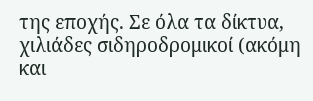της εποχής. Σε όλα τα δίκτυα, χιλιάδες σιδηροδρομικοί (ακόμη και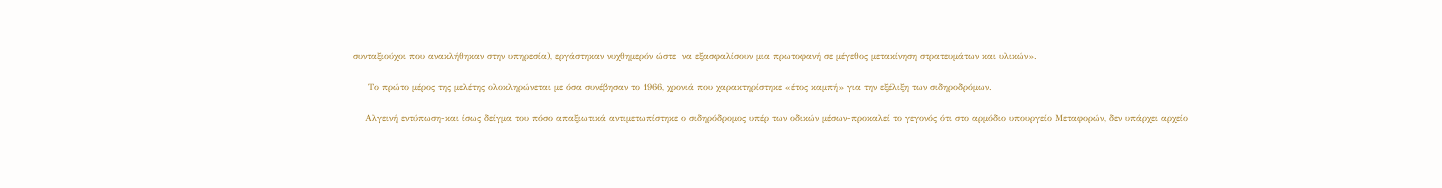συνταξιούχοι που ανακλήθηκαν στην υπηρεσία), εργάστηκαν νυχθημερόν ώστε  να εξασφαλίσουν μια πρωτοφανή σε μέγεθος μετακίνηση στρατευμάτων και υλικών».

     Το πρώτο μέρος της μελέτης ολοκληρώνεται με όσα συνέβησαν το 1966, χρονιά που χαρακτηρίστηκε «έτος καμπή» για την εξέλιξη των σιδηροδρόμων.

    Αλγεινή εντύπωση-και ίσως δείγμα του πόσο απαξιωτικά αντιμετωπίστηκε ο σιδηρόδρομος υπέρ των οδικών μέσων-προκαλεί το γεγονός ότι στο αρμόδιο υπουργείο Μεταφορών, δεν υπάρχει αρχείο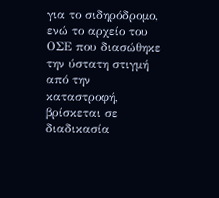για το σιδηρόδρομο, ενώ το αρχείο του ΟΣΕ που διασώθηκε την ύστατη στιγμή από την καταστροφή, βρίσκεται σε διαδικασία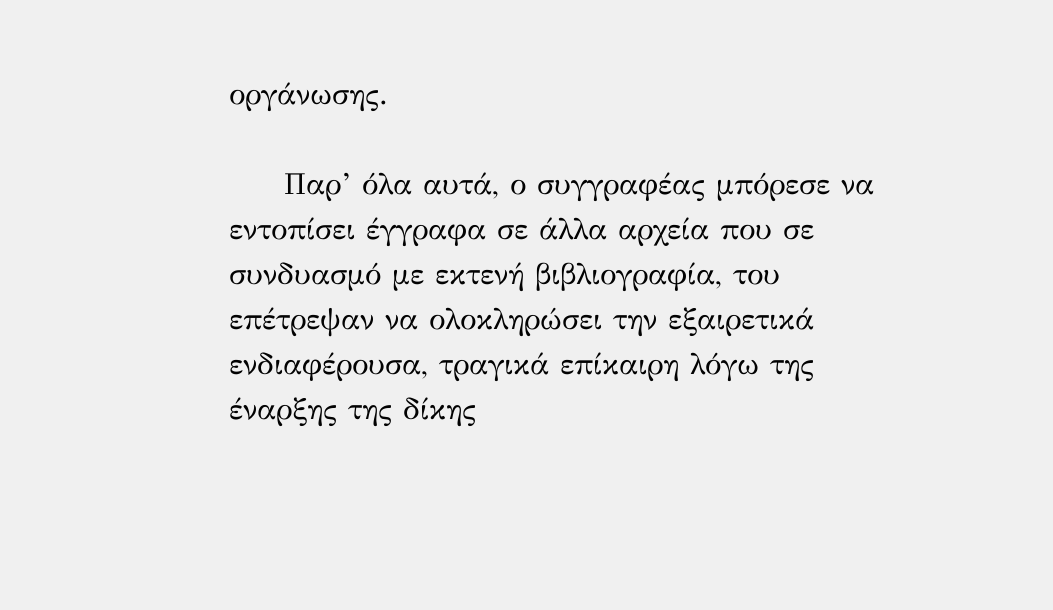οργάνωσης.

     Παρ’ όλα αυτά, ο συγγραφέας μπόρεσε να εντοπίσει έγγραφα σε άλλα αρχεία που σε συνδυασμό με εκτενή βιβλιογραφία, του επέτρεψαν να ολοκληρώσει την εξαιρετικά ενδιαφέρουσα, τραγικά επίκαιρη λόγω της έναρξης της δίκης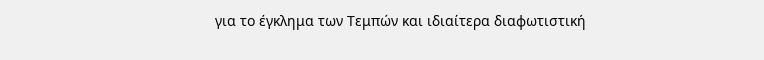για το έγκλημα των Τεμπών και ιδιαίτερα διαφωτιστική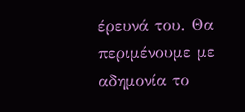έρευνά του. Θα περιμένουμε με αδημονία το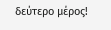δεύτερο μέρος!